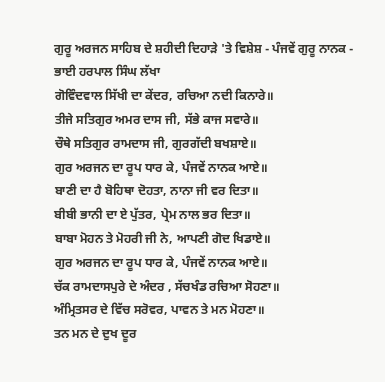ਗੁਰੂ ਅਰਜਨ ਸਾਹਿਬ ਦੇ ਸ਼ਹੀਦੀ ਦਿਹਾੜੇ 'ਤੇ ਵਿਸ਼ੇਸ਼ - ਪੰਜਵੇਂ ਗੁਰੂ ਨਾਨਕ - ਭਾਈ ਹਰਪਾਲ ਸਿੰਘ ਲੱਖਾ
ਗੋਵਿੰਦਵਾਲ ਸਿੱਖੀ ਦਾ ਕੇਂਦਰ, ਰਚਿਆ ਨਦੀ ਕਿਨਾਰੇ॥
ਤੀਜੇ ਸਤਿਗੁਰ ਅਮਰ ਦਾਸ ਜੀ, ਸੱਭੇ ਕਾਜ ਸਵਾਰੇ॥
ਚੌਥੇ ਸਤਿਗੁਰ ਰਾਮਦਾਸ ਜੀ, ਗੁਰਗੱਦੀ ਬਖਸ਼ਾਏ॥
ਗੁਰ ਅਰਜਨ ਦਾ ਰੂਪ ਧਾਰ ਕੇ, ਪੰਜਵੇਂ ਨਾਨਕ ਆਏ॥
ਬਾਣੀ ਦਾ ਹੈ ਬੋਹਿਥਾ ਦੋਹਤਾ, ਨਾਨਾ ਜੀ ਵਰ ਦਿਤਾ॥
ਬੀਬੀ ਭਾਨੀ ਦਾ ਏ ਪੁੱਤਰ, ਪ੍ਰੇਮ ਨਾਲ ਭਰ ਦਿਤਾ॥
ਬਾਬਾ ਮੋਹਨ ਤੇ ਮੋਹਰੀ ਜੀ ਨੇ, ਆਪਣੀ ਗੋਦ ਖਿਡਾਏ॥
ਗੁਰ ਅਰਜਨ ਦਾ ਰੂਪ ਧਾਰ ਕੇ, ਪੰਜਵੇਂ ਨਾਨਕ ਆਏ॥
ਚੱਕ ਰਾਮਦਾਸਪੁਰੇ ਦੇ ਅੰਦਰ , ਸੱਚਖੰਡ ਰਚਿਆ ਸੋਹਣਾ॥
ਅੰਮ੍ਰਿਤਸਰ ਦੇ ਵਿੱਚ ਸਰੋਵਰ, ਪਾਵਨ ਤੇ ਮਨ ਮੋਹਣਾ॥
ਤਨ ਮਨ ਦੇ ਦੁਖ ਦੂਰ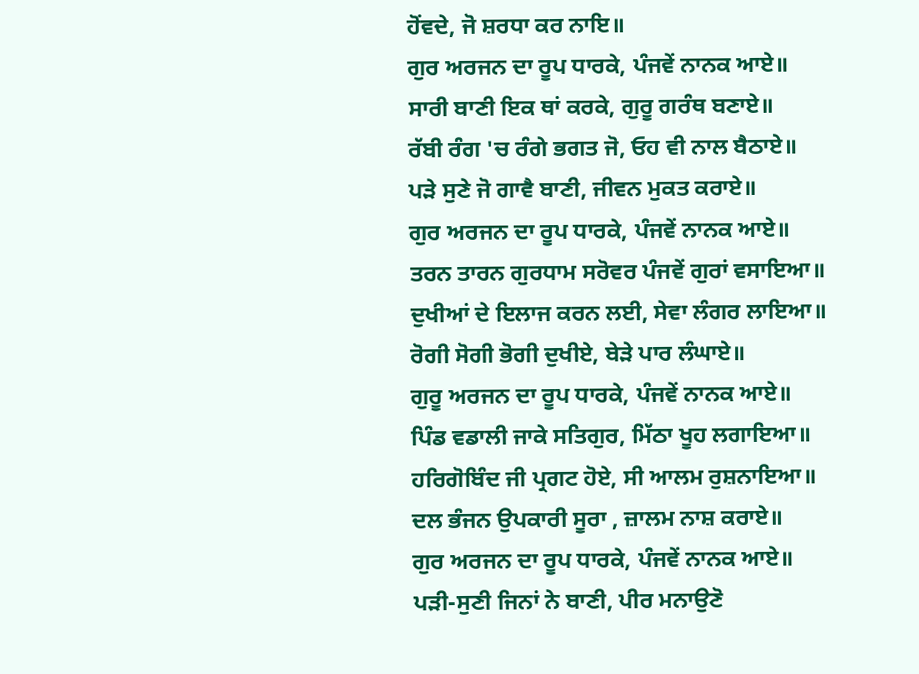ਹੋਂਵਦੇ, ਜੋ ਸ਼ਰਧਾ ਕਰ ਨਾਇ॥
ਗੁਰ ਅਰਜਨ ਦਾ ਰੂਪ ਧਾਰਕੇ, ਪੰਜਵੇਂ ਨਾਨਕ ਆਏ॥
ਸਾਰੀ ਬਾਣੀ ਇਕ ਥਾਂ ਕਰਕੇ, ਗੁਰੂ ਗਰੰਥ ਬਣਾਏ॥
ਰੱਬੀ ਰੰਗ 'ਚ ਰੰਗੇ ਭਗਤ ਜੋ, ਓਹ ਵੀ ਨਾਲ ਬੈਠਾਏ॥
ਪੜੇ ਸੁਣੇ ਜੋ ਗਾਵੈ ਬਾਣੀ, ਜੀਵਨ ਮੁਕਤ ਕਰਾਏ॥
ਗੁਰ ਅਰਜਨ ਦਾ ਰੂਪ ਧਾਰਕੇ, ਪੰਜਵੇਂ ਨਾਨਕ ਆਏ॥
ਤਰਨ ਤਾਰਨ ਗੁਰਧਾਮ ਸਰੋਵਰ ਪੰਜਵੇਂ ਗੁਰਾਂ ਵਸਾਇਆ॥
ਦੁਖੀਆਂ ਦੇ ਇਲਾਜ ਕਰਨ ਲਈ, ਸੇਵਾ ਲੰਗਰ ਲਾਇਆ॥
ਰੋਗੀ ਸੋਗੀ ਭੋਗੀ ਦੁਖੀਏ, ਬੇੜੇ ਪਾਰ ਲੰਘਾਏ॥
ਗੁਰੂ ਅਰਜਨ ਦਾ ਰੂਪ ਧਾਰਕੇ, ਪੰਜਵੇਂ ਨਾਨਕ ਆਏ॥
ਪਿੰਡ ਵਡਾਲੀ ਜਾਕੇ ਸਤਿਗੁਰ, ਮਿੱਠਾ ਖੂਹ ਲਗਾਇਆ॥
ਹਰਿਗੋਬਿੰਦ ਜੀ ਪ੍ਰਗਟ ਹੋਏ, ਸੀ ਆਲਮ ਰੁਸ਼ਨਾਇਆ॥
ਦਲ ਭੰਜਨ ਉਪਕਾਰੀ ਸੂਰਾ , ਜ਼ਾਲਮ ਨਾਸ਼ ਕਰਾਏ॥
ਗੁਰ ਅਰਜਨ ਦਾ ਰੂਪ ਧਾਰਕੇ, ਪੰਜਵੇਂ ਨਾਨਕ ਆਏ॥
ਪੜੀ-ਸੁਣੀ ਜਿਨਾਂ ਨੇ ਬਾਣੀ, ਪੀਰ ਮਨਾਉਣੋ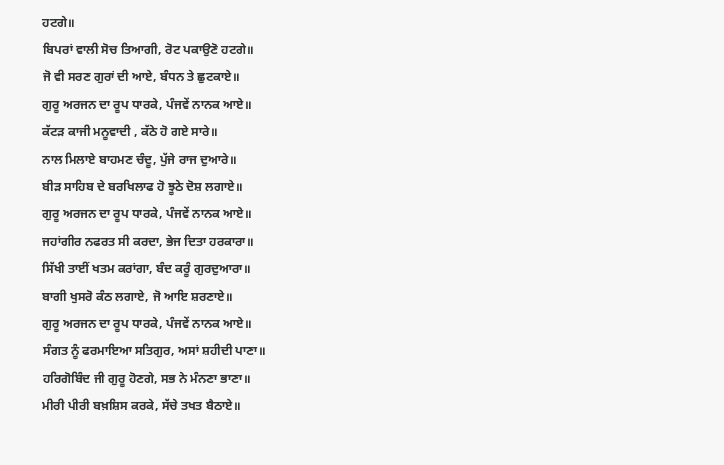ਹਟਗੇ॥
ਬਿਪਰਾਂ ਵਾਲੀ ਸੋਚ ਤਿਆਗੀ, ਰੋਟ ਪਕਾਉਣੋ ਹਟਗੇ॥
ਜੋ ਵੀ ਸਰਣ ਗੁਰਾਂ ਦੀ ਆਏ, ਬੰਧਨ ਤੇ ਛੁਟਕਾਏ॥
ਗੁਰੂ ਅਰਜਨ ਦਾ ਰੂਪ ਧਾਰਕੇ, ਪੰਜਵੇਂ ਨਾਨਕ ਆਏ॥
ਕੱਟੜ ਕਾਜੀ ਮਨੂਵਾਦੀ , ਕੱਠੇ ਹੋ ਗਏ ਸਾਰੇ॥
ਨਾਲ ਮਿਲਾਏ ਬਾਹਮਣ ਚੰਦੂ, ਪੁੱਜੇ ਰਾਜ ਦੁਆਰੇ॥
ਬੀੜ ਸਾਹਿਬ ਦੇ ਬਰਖਿਲਾਫ ਹੋ ਝੂਠੇ ਦੋਸ਼ ਲਗਾਏ॥
ਗੁਰੂ ਅਰਜਨ ਦਾ ਰੂਪ ਧਾਰਕੇ, ਪੰਜਵੇਂ ਨਾਨਕ ਆਏ॥
ਜਹਾਂਗੀਰ ਨਫਰਤ ਸੀ ਕਰਦਾ, ਭੇਜ ਦਿਤਾ ਹਰਕਾਰਾ॥
ਸਿੱਖੀ ਤਾਈਂ ਖਤਮ ਕਰਾਂਗਾ, ਬੰਦ ਕਰੂੰ ਗੁਰਦੁਆਰਾ॥
ਬਾਗੀ ਖੁਸਰੋ ਕੰਠ ਲਗਾਏ, ਜੋ ਆਇ ਸ਼ਰਣਾਏ॥
ਗੁਰੂ ਅਰਜਨ ਦਾ ਰੂਪ ਧਾਰਕੇ, ਪੰਜਵੇਂ ਨਾਨਕ ਆਏ॥
ਸੰਗਤ ਨੂੰ ਫਰਮਾਇਆ ਸਤਿਗੁਰ, ਅਸਾਂ ਸ਼ਹੀਦੀ ਪਾਣਾ॥
ਹਰਿਗੋਬਿੰਦ ਜੀ ਗੁਰੂ ਹੋਣਗੇ, ਸਭ ਨੇ ਮੰਨਣਾ ਭਾਣਾ॥
ਮੀਰੀ ਪੀਰੀ ਬਖ਼ਸ਼ਿਸ ਕਰਕੇ, ਸੱਚੇ ਤਖਤ ਬੈਠਾਏ॥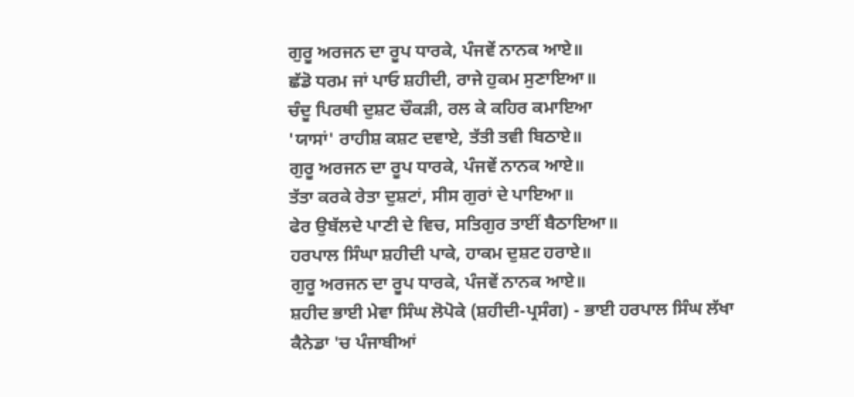ਗੁਰੂ ਅਰਜਨ ਦਾ ਰੂਪ ਧਾਰਕੇ, ਪੰਜਵੇਂ ਨਾਨਕ ਆਏ॥
ਛੱਡੋ ਧਰਮ ਜਾਂ ਪਾਓ ਸ਼ਹੀਦੀ, ਰਾਜੇ ਹੁਕਮ ਸੁਣਾਇਆ॥
ਚੰਦੂ ਪਿਰਥੀ ਦੁਸ਼ਟ ਚੌਕੜੀ, ਰਲ ਕੇ ਕਹਿਰ ਕਮਾਇਆ
'ਯਾਸਾਂ' ਰਾਹੀਸ਼ ਕਸ਼ਟ ਦਵਾਏ, ਤੱਤੀ ਤਵੀ ਬਿਠਾਏ॥
ਗੁਰੂ ਅਰਜਨ ਦਾ ਰੂਪ ਧਾਰਕੇ, ਪੰਜਵੇਂ ਨਾਨਕ ਆਏ॥
ਤੱਤਾ ਕਰਕੇ ਰੇਤਾ ਦੁਸ਼ਟਾਂ, ਸੀਸ ਗੁਰਾਂ ਦੇ ਪਾਇਆ॥
ਫੇਰ ਉਬੱਲਦੇ ਪਾਣੀ ਦੇ ਵਿਚ, ਸਤਿਗੁਰ ਤਾਈਂ ਬੈਠਾਇਆ॥
ਹਰਪਾਲ ਸਿੰਘਾ ਸ਼ਹੀਦੀ ਪਾਕੇ, ਹਾਕਮ ਦੁਸ਼ਟ ਹਰਾਏ॥
ਗੁਰੂ ਅਰਜਨ ਦਾ ਰੂਪ ਧਾਰਕੇ, ਪੰਜਵੇਂ ਨਾਨਕ ਆਏ॥
ਸ਼ਹੀਦ ਭਾਈ ਮੇਵਾ ਸਿੰਘ ਲੋਪੋਕੇ (ਸ਼ਹੀਦੀ-ਪ੍ਰਸੰਗ) - ਭਾਈ ਹਰਪਾਲ ਸਿੰਘ ਲੱਖਾ
ਕੈਨੇਡਾ 'ਚ ਪੰਜਾਬੀਆਂ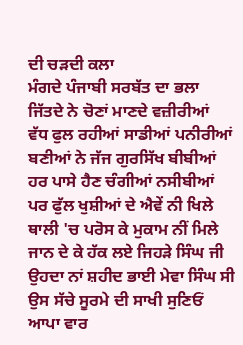ਦੀ ਚੜਦੀ ਕਲਾ
ਮੰਗਦੇ ਪੰਜਾਬੀ ਸਰਬੱਤ ਦਾ ਭਲਾ
ਜਿੱਤਦੇ ਨੇ ਚੋਣਾਂ ਮਾਣਦੇ ਵਜ਼ੀਰੀਆਂ
ਵੱਧ ਫੁਲ ਰਹੀਆਂ ਸਾਡੀਆਂ ਪਨੀਰੀਆਂ
ਬਣੀਆਂ ਨੇ ਜੱਜ ਗੁਰਸਿੱਖ ਬੀਬੀਆਂ
ਹਰ ਪਾਸੇ ਹੈਣ ਚੰਗੀਆਂ ਨਸੀਬੀਆਂ
ਪਰ ਫੁੱਲ ਖੁਸ਼ੀਆਂ ਦੇ ਐਵੇਂ ਨੀ ਖਿਲੇ
ਥਾਲੀ 'ਚ ਪਰੋਸ ਕੇ ਮੁਕਾਮ ਨੀਂ ਮਿਲੇ
ਜਾਨ ਦੇ ਕੇ ਹੱਕ ਲਏ ਜਿਹੜੇ ਸਿੰਘ ਜੀ
ਉਹਦਾ ਨਾਂ ਸ਼ਹੀਦ ਭਾਈ ਮੇਵਾ ਸਿੰਘ ਸੀ
ਉਸ ਸੱਚੇ ਸੂਰਮੇ ਦੀ ਸਾਖੀ ਸੁਣਿਓਂ
ਆਪਾ ਵਾਰ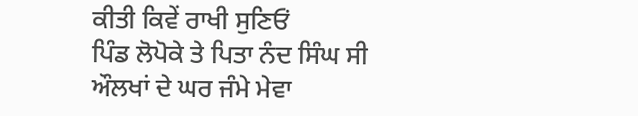ਕੀਤੀ ਕਿਵੇਂ ਰਾਖੀ ਸੁਣਿਓਂ
ਪਿੰਡ ਲੋਪੋਕੇ ਤੇ ਪਿਤਾ ਨੰਦ ਸਿੰਘ ਸੀ
ਔਲਖਾਂ ਦੇ ਘਰ ਜੰਮੇ ਮੇਵਾ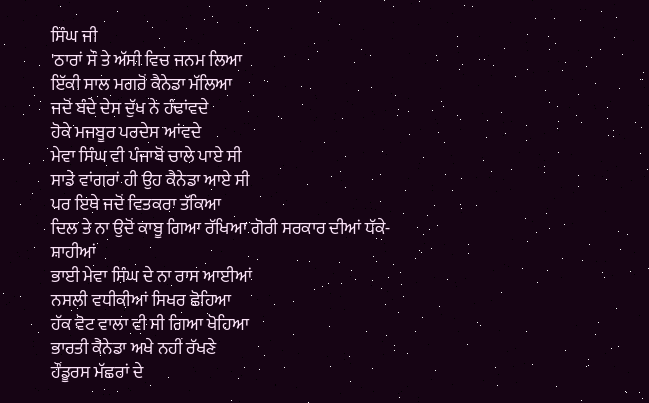ਸਿੰਘ ਜੀ
'ਠਾਰਾਂ ਸੌ ਤੇ ਅੱਸੀ ਵਿਚ ਜਨਮ ਲਿਆ
ਇੱਕੀ ਸਾਲ ਮਗਰੋਂ ਕੈਨੇਡਾ ਮੱਲਿਆ
ਜਦੋਂ ਬੰਦੇ ਦੇਸ ਦੁੱਖ ਨੇ ਹੰਢਾਂਵਦੇ
ਹੋਕੇ ਮਜਬੂਰ ਪਰਦੇਸ ਆਂਵਦੇ
ਮੇਵਾ ਸਿੰਘ ਵੀ ਪੰਜਾਬੋਂ ਚਾਲੇ ਪਾਏ ਸੀ
ਸਾਡੇ ਵਾਂਗਰਾਂ ਹੀ ਉਹ ਕੈਨੇਡਾ ਆਏ ਸੀ
ਪਰ ਇਥੇ ਜਦੋਂ ਵਿਤਕਰਾ ਤੱਕਿਆ
ਦਿਲ ਤੇ ਨਾ ਉਦੋਂ ਕਾਬੂ ਗਿਆ ਰੱਖਿਆ ਗੋਰੀ ਸਰਕਾਰ ਦੀਆਂ ਧੱਕੇ-ਸ਼ਾਹੀਆਂ
ਭਾਈ ਮੇਵਾ ਸਿੰਘ ਦੇ ਨਾ ਰਾਸ ਆਈਆਂ
ਨਸਲੀ ਵਧੀਕੀਆਂ ਸਿਖਰ ਛੋਹਿਆ
ਹੱਕ ਵੋਟ ਵਾਲਾ ਵੀ ਸੀ ਗਿਆ ਖੋਹਿਆ
ਭਾਰਤੀ ਕੈਨੇਡਾ ਅਖੇ ਨਹੀਂ ਰੱਖਣੇ
ਹੌਂਡੂਰਸ ਮੱਛਰਾਂ ਦੇ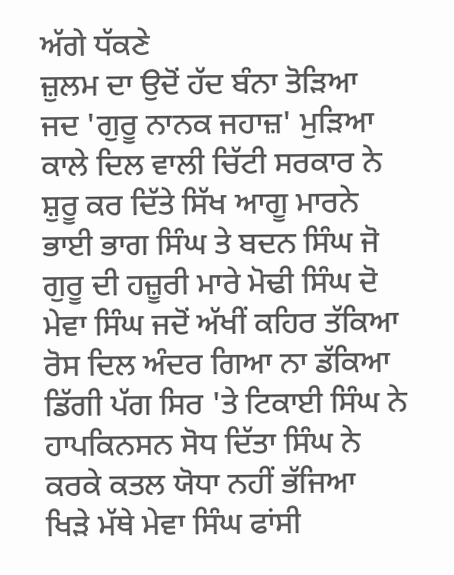ਅੱਗੇ ਧੱਕਣੇ
ਜ਼ੁਲਮ ਦਾ ਉਦੋਂ ਹੱਦ ਬੰਨਾ ਤੋੜਿਆ
ਜਦ 'ਗੁਰੂ ਨਾਨਕ ਜਹਾਜ਼' ਮੁੜਿਆ
ਕਾਲੇ ਦਿਲ ਵਾਲੀ ਚਿੱਟੀ ਸਰਕਾਰ ਨੇ
ਸ਼ੁਰੂ ਕਰ ਦਿੱਤੇ ਸਿੱਖ ਆਗੂ ਮਾਰਨੇ
ਭਾਈ ਭਾਗ ਸਿੰਘ ਤੇ ਬਦਨ ਸਿੰਘ ਜੋ
ਗੁਰੂ ਦੀ ਹਜ਼ੂਰੀ ਮਾਰੇ ਮੋਢੀ ਸਿੰਘ ਦੋ
ਮੇਵਾ ਸਿੰਘ ਜਦੋਂ ਅੱਖੀਂ ਕਹਿਰ ਤੱਕਿਆ
ਰੋਸ ਦਿਲ ਅੰਦਰ ਗਿਆ ਨਾ ਡੱਕਿਆ
ਡਿੱਗੀ ਪੱਗ ਸਿਰ 'ਤੇ ਟਿਕਾਈ ਸਿੰਘ ਨੇ
ਹਾਪਕਿਨਸਨ ਸੋਧ ਦਿੱਤਾ ਸਿੰਘ ਨੇ
ਕਰਕੇ ਕਤਲ ਯੋਧਾ ਨਹੀਂ ਭੱਜਿਆ
ਖਿੜੇ ਮੱਥੇ ਮੇਵਾ ਸਿੰਘ ਫਾਂਸੀ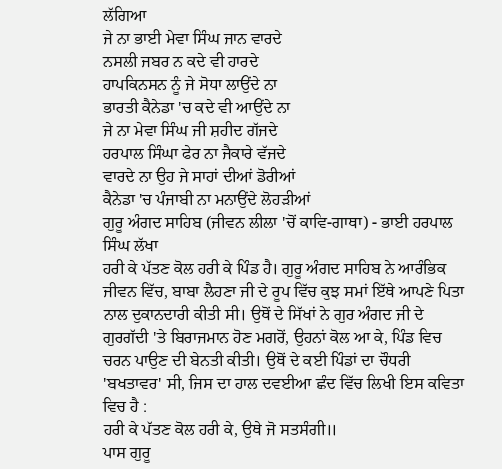ਲੱਗਿਆ
ਜੇ ਨਾ ਭਾਈ ਮੇਵਾ ਸਿੰਘ ਜਾਨ ਵਾਰਦੇ
ਨਸਲੀ ਜਬਰ ਨ ਕਦੇ ਵੀ ਹਾਰਦੇ
ਹਾਪਕਿਨਸਨ ਨੂੰ ਜੇ ਸੋਧਾ ਲਾਉਂਦੇ ਨਾ
ਭਾਰਤੀ ਕੈਨੇਡਾ 'ਚ ਕਦੇ ਵੀ ਆਉਂਦੇ ਨਾ
ਜੇ ਨਾ ਮੇਵਾ ਸਿੰਘ ਜੀ ਸ਼ਹੀਦ ਗੱਜਦੇ
ਹਰਪਾਲ ਸਿੰਘਾ ਫੇਰ ਨਾ ਜੈਕਾਰੇ ਵੱਜਦੇ
ਵਾਰਦੇ ਨਾ ਉਹ ਜੇ ਸਾਹਾਂ ਦੀਆਂ ਡੋਰੀਆਂ
ਕੈਨੇਡਾ 'ਚ ਪੰਜਾਬੀ ਨਾ ਮਨਾਉਂਦੇ ਲੋਹੜੀਆਂ
ਗੁਰੂ ਅੰਗਦ ਸਾਹਿਬ (ਜੀਵਨ ਲੀਲਾ 'ਚੋਂ ਕਾਵਿ-ਗਾਥਾ) - ਭਾਈ ਹਰਪਾਲ ਸਿੰਘ ਲੱਖਾ
ਹਰੀ ਕੇ ਪੱਤਣ ਕੋਲ ਹਰੀ ਕੇ ਪਿੰਡ ਹੈ। ਗੁਰੂ ਅੰਗਦ ਸਾਹਿਬ ਨੇ ਆਰੰਭਿਕ ਜੀਵਨ ਵਿੱਚ, ਬਾਬਾ ਲੈਹਣਾ ਜੀ ਦੇ ਰੂਪ ਵਿੱਚ ਕੁਝ ਸਮਾਂ ਇੱਥੇ ਆਪਣੇ ਪਿਤਾ ਨਾਲ ਦੁਕਾਨਦਾਰੀ ਕੀਤੀ ਸੀ। ਉਥੋਂ ਦੇ ਸਿੱਖਾਂ ਨੇ ਗੁਰ ਅੰਗਦ ਜੀ ਦੇ ਗੁਰਗੱਦੀ 'ਤੇ ਬਿਰਾਜਮਾਨ ਹੋਣ ਮਗਰੋਂ, ਉਹਨਾਂ ਕੋਲ ਆ ਕੇ, ਪਿੰਡ ਵਿਚ ਚਰਨ ਪਾਉਣ ਦੀ ਬੇਨਤੀ ਕੀਤੀ। ਉਥੋਂ ਦੇ ਕਈ ਪਿੰਡਾਂ ਦਾ ਚੌਧਰੀ 'ਬਖਤਾਵਰ' ਸੀ, ਜਿਸ ਦਾ ਹਾਲ ਦਵਈਆ ਛੰਦ ਵਿੱਚ ਲਿਖੀ ਇਸ ਕਵਿਤਾ ਵਿਚ ਹੈ :
ਹਰੀ ਕੇ ਪੱਤਣ ਕੋਲ ਹਰੀ ਕੇ, ਉਥੇ ਜੋ ਸਤਸੰਗੀ॥
ਪਾਸ ਗੁਰੂ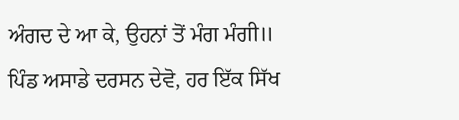ਅੰਗਦ ਦੇ ਆ ਕੇ, ਉਹਨਾਂ ਤੋਂ ਮੰਗ ਮੰਗੀ॥
ਪਿੰਡ ਅਸਾਡੇ ਦਰਸਨ ਦੇਵੋ, ਹਰ ਇੱਕ ਸਿੱਖ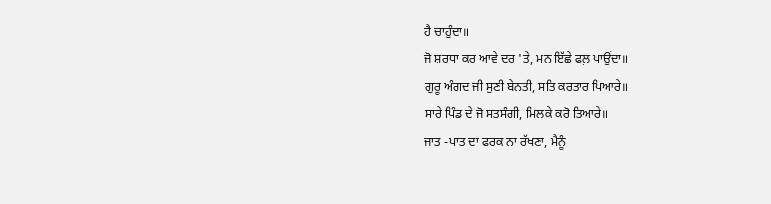ਹੈ ਚਾਹੁੰਦਾ॥
ਜੋ ਸ਼ਰਧਾ ਕਰ ਆਵੇ ਦਰ 'ਤੇ, ਮਨ ਇੱਛੇ ਫਲ਼ ਪਾਉਂਦਾ॥
ਗੁਰੂ ਅੰਗਦ ਜੀ ਸੁਣੀ ਬੇਨਤੀ, ਸਤਿ ਕਰਤਾਰ ਪਿਆਰੇ॥
ਸਾਰੇ ਪਿੰਡ ਦੇ ਜੋ ਸਤਸੰਗੀ, ਮਿਲਕੇ ਕਰੋ ਤਿਆਰੇ॥
ਜਾਤ -ਪਾਤ ਦਾ ਫਰਕ ਨਾ ਰੱਖਣਾ, ਮੈਨੂੰ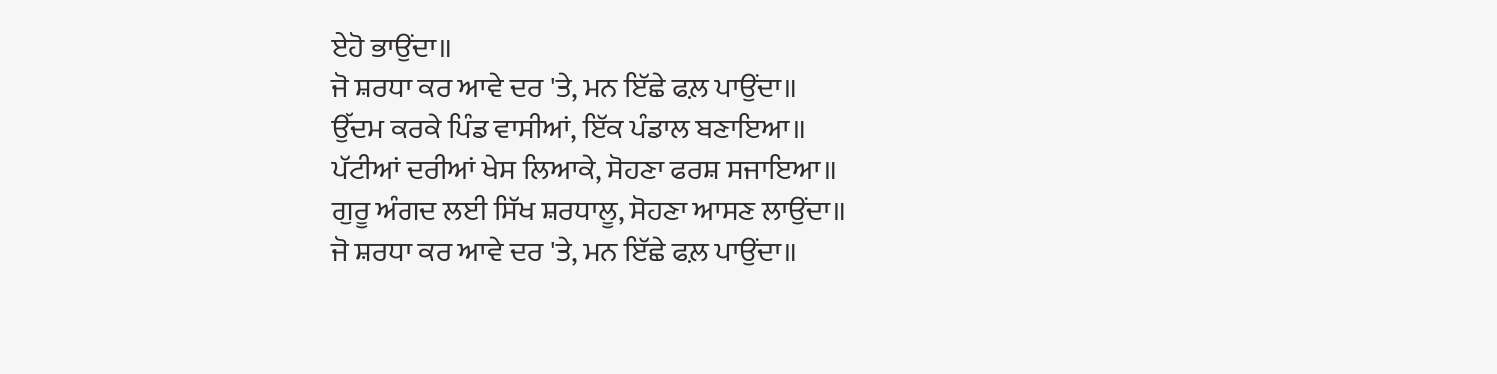ਏਹੋ ਭਾਉਂਦਾ॥
ਜੋ ਸ਼ਰਧਾ ਕਰ ਆਵੇ ਦਰ 'ਤੇ, ਮਨ ਇੱਛੇ ਫਲ਼ ਪਾਉਂਦਾ॥
ਉੱਦਮ ਕਰਕੇ ਪਿੰਡ ਵਾਸੀਆਂ, ਇੱਕ ਪੰਡਾਲ ਬਣਾਇਆ॥
ਪੱਟੀਆਂ ਦਰੀਆਂ ਖੇਸ ਲਿਆਕੇ, ਸੋਹਣਾ ਫਰਸ਼ ਸਜਾਇਆ॥
ਗੁਰੂ ਅੰਗਦ ਲਈ ਸਿੱਖ ਸ਼ਰਧਾਲੂ, ਸੋਹਣਾ ਆਸਣ ਲਾਉਂਦਾ॥
ਜੋ ਸ਼ਰਧਾ ਕਰ ਆਵੇ ਦਰ 'ਤੇ, ਮਨ ਇੱਛੇ ਫਲ਼ ਪਾਉਂਦਾ॥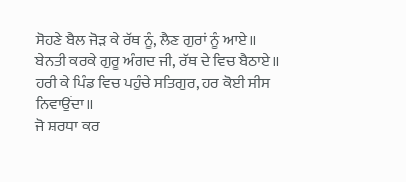ਸੋਹਣੇ ਬੈਲ ਜੋੜ ਕੇ ਰੱਥ ਨੂੰ, ਲੈਣ ਗੁਰਾਂ ਨੂੰ ਆਏ॥
ਬੇਨਤੀ ਕਰਕੇ ਗੁਰੂ ਅੰਗਦ ਜੀ, ਰੱਥ ਦੇ ਵਿਚ ਬੈਠਾਏ॥
ਹਰੀ ਕੇ ਪਿੰਡ ਵਿਚ ਪਹੁੰਚੇ ਸਤਿਗੁਰ, ਹਰ ਕੋਈ ਸੀਸ ਨਿਵਾਉਂਦਾ॥
ਜੋ ਸ਼ਰਧਾ ਕਰ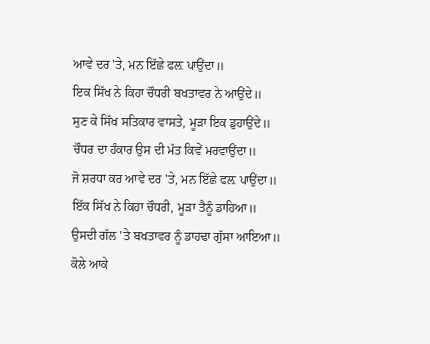ਆਵੇ ਦਰ 'ਤੇ, ਮਨ ਇੱਛੇ ਫਲ਼ ਪਾਉਂਦਾ॥
ਇਕ ਸਿੱਖ ਨੇ ਕਿਹਾ ਚੌਧਰੀ ਬਖਤਾਵਰ ਨੇ ਆਉਂਦੇ॥
ਸੁਣ ਕੇ ਸਿੱਖ ਸਤਿਕਾਰ ਵਾਸਤੇ, ਮੂੜਾ ਇਕ ਡੁਹਾਉਂਦੇ॥
ਚੌਧਰ ਦਾ ਹੰਕਾਰ ਉਸ ਦੀ ਮੱਤ ਕਿਵੇਂ ਮਰਵਾਉਂਦਾ॥
ਜੋ ਸ਼ਰਧਾ ਕਰ ਆਵੇ ਦਰ 'ਤੇ, ਮਨ ਇੱਛੇ ਫਲ਼ ਪਾਉਂਦਾ॥
ਇੱਕ ਸਿੱਖ ਨੇ ਕਿਹਾ ਚੌਧਰੀ, ਮੂੜਾ ਤੈਨੂੰ ਡਾਹਿਆ॥
ਉਸਦੀ ਗੱਲ 'ਤੇ ਬਖਤਾਵਰ ਨੂੰ ਡਾਹਢਾ ਗੁੱਸਾ ਆਇਆ॥
ਕੋਲੇ ਆਕੇ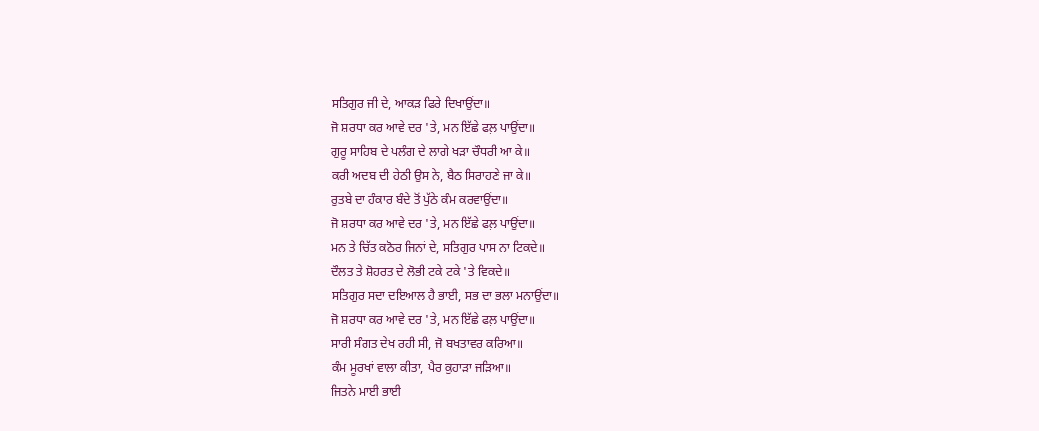ਸਤਿਗੁਰ ਜੀ ਦੇ, ਆਕੜ ਫਿਰੇ ਦਿਖਾਉਂਦਾ॥
ਜੋ ਸ਼ਰਧਾ ਕਰ ਆਵੇ ਦਰ 'ਤੇ, ਮਨ ਇੱਛੇ ਫਲ਼ ਪਾਉਂਦਾ॥
ਗੁਰੂ ਸਾਹਿਬ ਦੇ ਪਲੰਗ ਦੇ ਲਾਗੇ ਖੜਾ ਚੌਧਰੀ ਆ ਕੇ॥
ਕਰੀ ਅਦਬ ਦੀ ਹੇਠੀ ਉਸ ਨੇ, ਬੈਠ ਸਿਰਾਹਣੇ ਜਾ ਕੇ॥
ਰੁਤਬੇ ਦਾ ਹੰਕਾਰ ਬੰਦੇ ਤੋਂ ਪੁੱਠੇ ਕੰਮ ਕਰਵਾਉਂਦਾ॥
ਜੋ ਸ਼ਰਧਾ ਕਰ ਆਵੇ ਦਰ 'ਤੇ, ਮਨ ਇੱਛੇ ਫਲ਼ ਪਾਉਂਦਾ॥
ਮਨ ਤੇ ਚਿੱਤ ਕਠੋਰ ਜਿਨਾਂ ਦੇ, ਸਤਿਗੁਰ ਪਾਸ ਨਾ ਟਿਕਦੇ॥
ਦੌਲਤ ਤੇ ਸ਼ੋਹਰਤ ਦੇ ਲੋਭੀ ਟਕੇ ਟਕੇ 'ਤੇ ਵਿਕਦੇ॥
ਸਤਿਗੁਰ ਸਦਾ ਦਇਆਲ ਹੈ ਭਾਈ, ਸਭ ਦਾ ਭਲਾ ਮਨਾਉਂਦਾ॥
ਜੋ ਸ਼ਰਧਾ ਕਰ ਆਵੇ ਦਰ 'ਤੇ, ਮਨ ਇੱਛੇ ਫਲ਼ ਪਾਉਂਦਾ॥
ਸਾਰੀ ਸੰਗਤ ਦੇਖ ਰਹੀ ਸੀ, ਜੋ ਬਖਤਾਵਰ ਕਰਿਆ॥
ਕੰਮ ਮੂਰਖਾਂ ਵਾਲਾ ਕੀਤਾ, ਪੈਰ ਕੁਹਾੜਾ ਜੜਿਆ॥
ਜਿਤਨੇ ਮਾਈ ਭਾਈ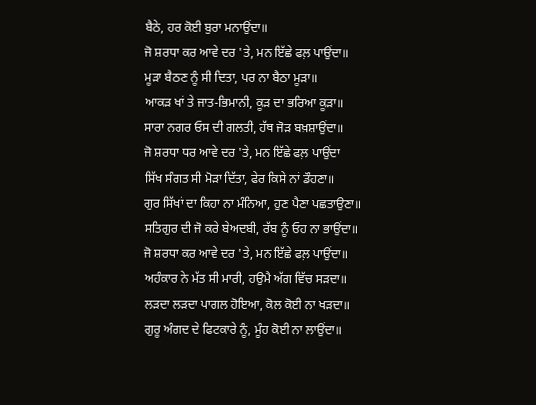ਬੈਠੇ, ਹਰ ਕੋਈ ਬੁਰਾ ਮਨਾਉਂਦਾ॥
ਜੋ ਸ਼ਰਧਾ ਕਰ ਆਵੇ ਦਰ 'ਤੇ, ਮਨ ਇੱਛੇ ਫਲ਼ ਪਾਉਂਦਾ॥
ਮੂੜਾ ਬੈਠਣ ਨੂੰ ਸੀ ਦਿਤਾ, ਪਰ ਨਾ ਬੈਠਾ ਮੂੜਾ॥
ਆਕੜ ਖਾਂ ਤੇ ਜਾਤ-ਭਿਮਾਨੀ, ਕੂੜ ਦਾ ਭਰਿਆ ਕੂੜਾ॥
ਸਾਰਾ ਨਗਰ ਓਸ ਦੀ ਗਲਤੀ, ਹੱਥ ਜੋੜ ਬਖ਼ਸ਼ਾਉਂਦਾ॥
ਜੋ ਸ਼ਰਧਾ ਧਰ ਆਵੇ ਦਰ 'ਤੇ, ਮਨ ਇੱਛੇ ਫਲ਼ ਪਾਉਂਦਾ
ਸਿੱਖ ਸੰਗਤ ਸੀ ਮੋੜਾ ਦਿੱਤਾ, ਫੇਰ ਕਿਸੇ ਨਾਂ ਡੌਹਣਾ॥
ਗੁਰ ਸਿੱਖਾਂ ਦਾ ਕਿਹਾ ਨਾ ਮੰਨਿਆ, ਹੁਣ ਪੈਣਾ ਪਛਤਾਉਣਾ॥
ਸਤਿਗੁਰ ਦੀ ਜੋ ਕਰੇ ਬੇਅਦਬੀ, ਰੱਬ ਨੂੰ ਓਹ ਨਾ ਭਾਉਂਦਾ॥
ਜੋ ਸ਼ਰਧਾ ਕਰ ਆਵੇ ਦਰ 'ਤੇ, ਮਨ ਇੱਛੇ ਫਲ਼ ਪਾਉਂਦਾ॥
ਅਹੰਕਾਰ ਨੇ ਮੱਤ ਸੀ ਮਾਰੀ, ਹਉਮੈ ਅੱਗ ਵਿੱਚ ਸੜਦਾ॥
ਲੜਦਾ ਲੜਦਾ ਪਾਗਲ ਹੋਇਆ, ਕੋਲ ਕੋਈ ਨਾ ਖੜਦਾ॥
ਗੁਰੂ ਅੰਗਦ ਦੇ ਫਿਟਕਾਰੇ ਨੂੰ, ਮੂੰਹ ਕੋਈ ਨਾ ਲਾਉਂਦਾ॥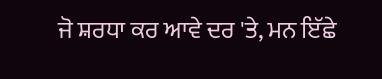ਜੋ ਸ਼ਰਧਾ ਕਰ ਆਵੇ ਦਰ 'ਤੇ, ਮਨ ਇੱਛੇ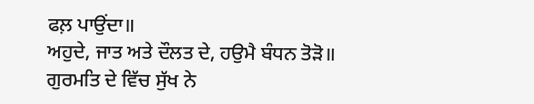ਫਲ਼ ਪਾਉਂਦਾ॥
ਅਹੁਦੇ, ਜਾਤ ਅਤੇ ਦੌਲਤ ਦੇ, ਹਉਮੈ ਬੰਧਨ ਤੋੜੋ॥
ਗੁਰਮਤਿ ਦੇ ਵਿੱਚ ਸੁੱਖ ਨੇ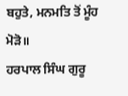ਬਹੁਤੇ, ਮਨਮਤਿ ਤੋਂ ਮੂੰਹ ਮੋੜੋ॥
ਹਰਪਾਲ ਸਿੰਘ ਗੁਰੂ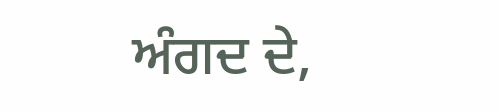ਅੰਗਦ ਦੇ,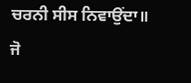ਚਰਨੀ ਸੀਸ ਨਿਵਾਉਂਦਾ॥
ਜੋ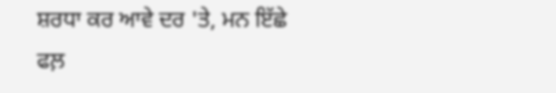ਸ਼ਰਧਾ ਕਰ ਆਵੇ ਦਰ 'ਤੇ, ਮਨ ਇੱਛੇ ਫਲ਼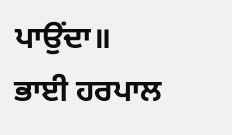ਪਾਉਂਦਾ॥
ਭਾਈ ਹਰਪਾਲ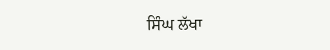ਸਿੰਘ ਲੱਖਾ